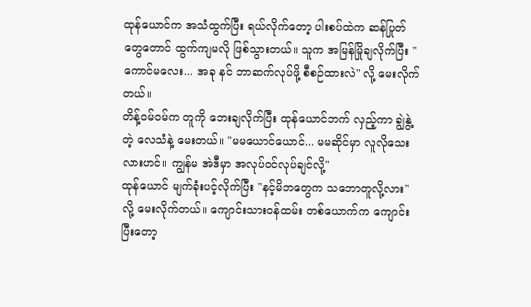ထုန်ယောင်က အသံထွက်ပြီး ရယ်လိုက်တော့ ပါးစပ်ထဲက ဆန်ပြုတ်တွေတောင် ထွက်ကျမလို ဖြစ်သွားတယ်။ သူက အမြန်မြိုချလိုက်ပြီး "ကောင်မလေး... အခု နင် ဘာဆက်လုပ်ဖို့ စီစဉ်ထားလဲ" လို့ မေးလိုက်တယ်။
တိန့်ဝမ်ဝမ်က တူကို ဘေးချလိုက်ပြီး ထုန်ယောင်ဘက် လှည့်ကာ ချွဲနွဲ့တဲ့ လေသံနဲ့ မေးတယ်။ "မမယောင်ယောင်... မမဆိုင်မှာ လူလိုသေးလားဟင်။ ကျွန်မ အဲဒီမှာ အလုပ်ဝင်လုပ်ချင်လို့"
ထုန်ယောင် မျက်ခုံးပင့်လိုက်ပြီး "နင့်မိဘတွေက သဘောတူလို့လား" လို့ မေးလိုက်တယ်။ ကျောင်းသားဝန်ထမ်း တစ်ယောက်က ကျောင်းပြီးတော့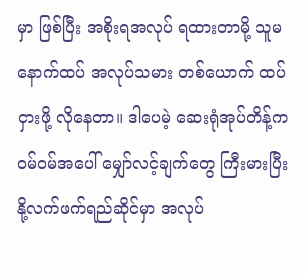မှာ ဖြစ်ပြီး အစိုးရအလုပ် ရထားတာမို့ သူမ နောက်ထပ် အလုပ်သမား တစ်ယောက် ထပ်ငှားဖို့ လိုနေတာ။ ဒါပေမဲ့ ဆေးရုံအုပ်တိန့်က ဝမ်ဝမ်အပေါ် မျှော်လင့်ချက်တွေ ကြီးမားပြီး နို့လက်ဖက်ရည်ဆိုင်မှာ အလုပ်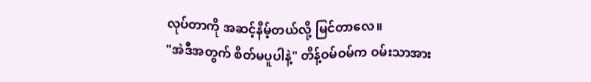လုပ်တာကို အဆင့်နိမ့်တယ်လို့ မြင်တာလေ။
"အဲဒီအတွက် စိတ်မပူပါနဲ့" တိန့်ဝမ်ဝမ်က ဝမ်းသာအား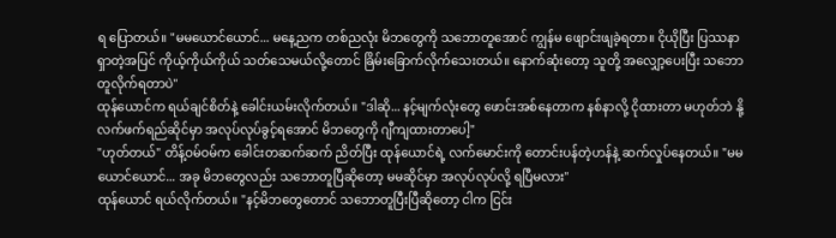ရ ပြောတယ်။ "မမယောင်ယောင်... မနေ့ညက တစ်ညလုံး မိဘတွေကို သဘောတူအောင် ကျွန်မ ဖျောင်းဖျခဲ့ရတာ။ ငိုယိုပြီး ပြဿနာရှာတဲ့အပြင် ကိုယ့်ကိုယ်ကိုယ် သတ်သေမယ်လို့တောင် ခြိမ်းခြောက်လိုက်သေးတယ်။ နောက်ဆုံးတော့ သူတို့ အလျှော့ပေးပြီး သဘောတူလိုက်ရတာပဲ"
ထုန်ယောင်က ရယ်ချင်စိတ်နဲ့ ခေါင်းယမ်းလိုက်တယ်။ "ဒါဆို... နင့်မျက်လုံးတွေ ဖောင်းအစ်နေတာက နစ်နာလို့ ငိုထားတာ မဟုတ်ဘဲ နို့လက်ဖက်ရည်ဆိုင်မှာ အလုပ်လုပ်ခွင့်ရအောင် မိဘတွေကို ဂျီကျထားတာပေါ့"
"ဟုတ်တယ်" တိန့်ဝမ်ဝမ်က ခေါင်းတဆက်ဆက် ညိတ်ပြီး ထုန်ယောင်ရဲ့ လက်မောင်းကို တောင်းပန်တဲ့ဟန်နဲ့ ဆက်လှုပ်နေတယ်။ "မမယောင်ယောင်... အခု မိဘတွေလည်း သဘောတူပြီဆိုတော့ မမဆိုင်မှာ အလုပ်လုပ်လို့ ရပြီမလား"
ထုန်ယောင် ရယ်လိုက်တယ်။ "နင့်မိဘတွေတောင် သဘောတူပြီးပြီဆိုတော့ ငါက ငြင်း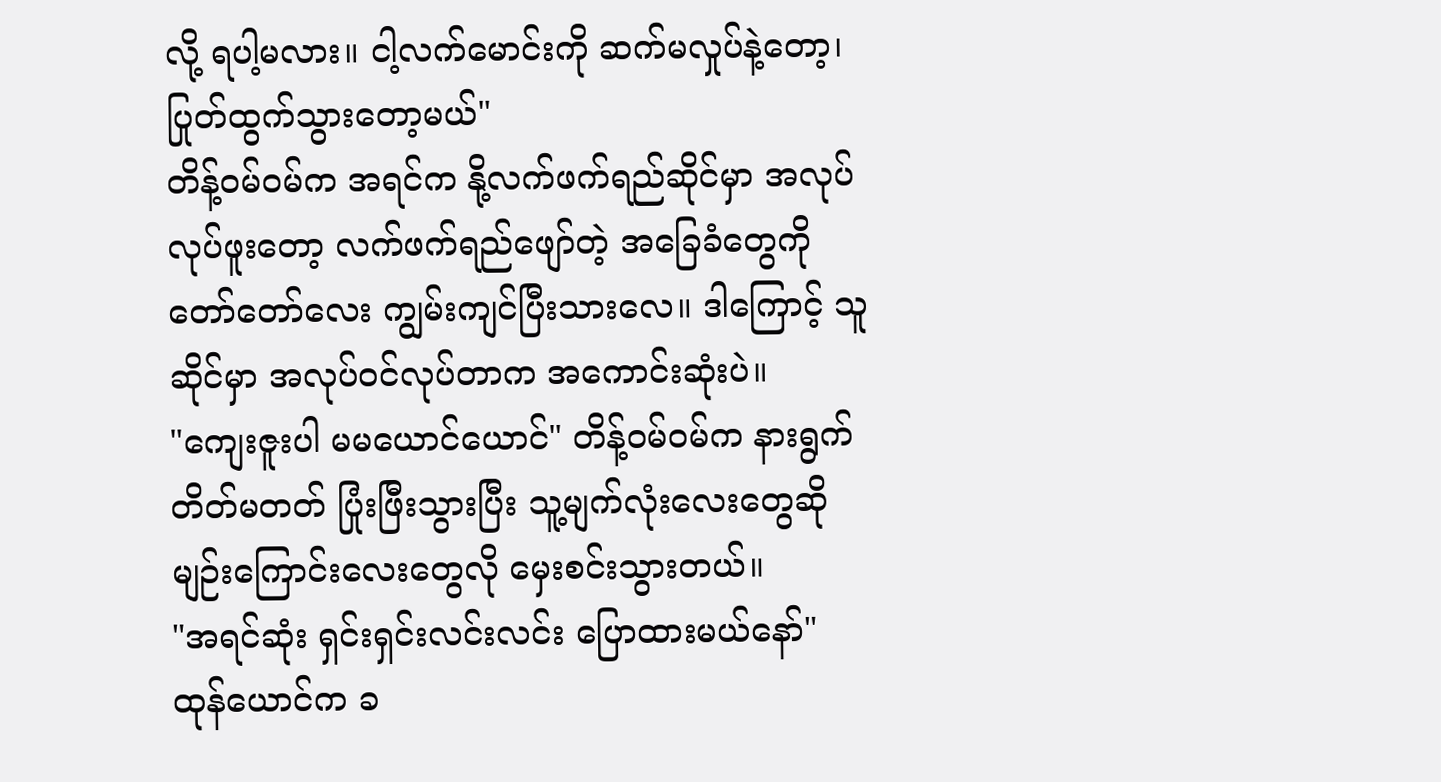လို့ ရပါ့မလား။ ငါ့လက်မောင်းကို ဆက်မလှုပ်နဲ့တော့၊ ပြုတ်ထွက်သွားတော့မယ်"
တိန့်ဝမ်ဝမ်က အရင်က နို့လက်ဖက်ရည်ဆိုင်မှာ အလုပ်လုပ်ဖူးတော့ လက်ဖက်ရည်ဖျော်တဲ့ အခြေခံတွေကို တော်တော်လေး ကျွမ်းကျင်ပြီးသားလေ။ ဒါကြောင့် သူ ဆိုင်မှာ အလုပ်ဝင်လုပ်တာက အကောင်းဆုံးပဲ။
"ကျေးဇူးပါ မမယောင်ယောင်" တိန့်ဝမ်ဝမ်က နားရွက်တိတ်မတတ် ပြုံးဖြီးသွားပြီး သူ့မျက်လုံးလေးတွေဆို မျဉ်းကြောင်းလေးတွေလို မှေးစင်းသွားတယ်။
"အရင်ဆုံး ရှင်းရှင်းလင်းလင်း ပြောထားမယ်နော်" ထုန်ယောင်က ခ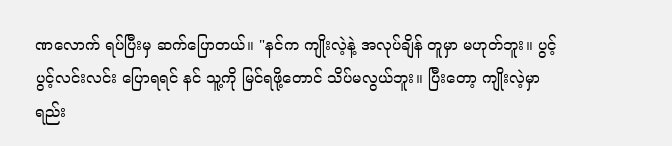ဏလောက် ရပ်ပြီးမှ ဆက်ပြောတယ်။ "နင်က ကျိုးလဲ့နဲ့ အလုပ်ချိန် တူမှာ မဟုတ်ဘူး။ ပွင့်ပွင့်လင်းလင်း ပြောရရင် နင် သူ့ကို မြင်ရဖို့တောင် သိပ်မလွယ်ဘူး။ ပြီးတော့ ကျိုးလဲ့မှာ ရည်း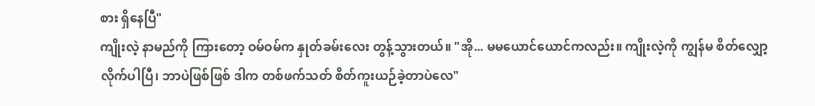စား ရှိနေပြီ"
ကျိုးလဲ့ နာမည်ကို ကြားတော့ ဝမ်ဝမ်က နှုတ်ခမ်းလေး တွန့်သွားတယ်။ "အို... မမယောင်ယောင်ကလည်း။ ကျိုးလဲ့ကို ကျွန်မ စိတ်လျှော့လိုက်ပါပြီ၊ ဘာပဲဖြစ်ဖြစ် ဒါက တစ်ဖက်သတ် စိတ်ကူးယဉ်ခဲ့တာပဲလေ"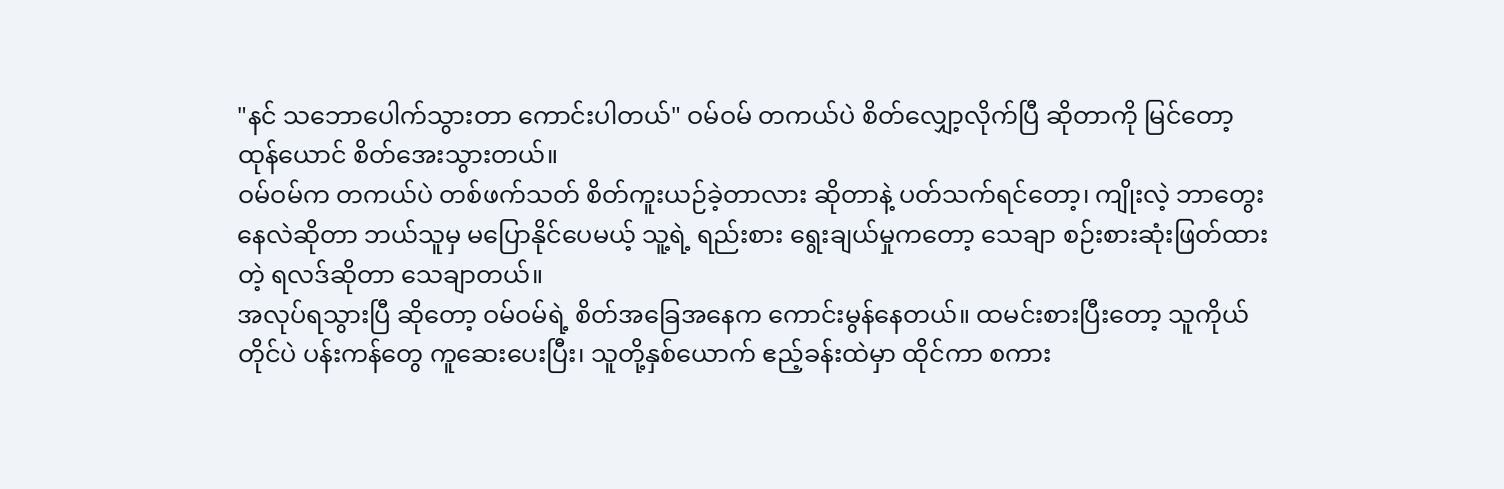"နင် သဘောပေါက်သွားတာ ကောင်းပါတယ်" ဝမ်ဝမ် တကယ်ပဲ စိတ်လျှော့လိုက်ပြီ ဆိုတာကို မြင်တော့ ထုန်ယောင် စိတ်အေးသွားတယ်။
ဝမ်ဝမ်က တကယ်ပဲ တစ်ဖက်သတ် စိတ်ကူးယဉ်ခဲ့တာလား ဆိုတာနဲ့ ပတ်သက်ရင်တော့၊ ကျိုးလဲ့ ဘာတွေးနေလဲဆိုတာ ဘယ်သူမှ မပြောနိုင်ပေမယ့် သူ့ရဲ့ ရည်းစား ရွေးချယ်မှုကတော့ သေချာ စဉ်းစားဆုံးဖြတ်ထားတဲ့ ရလဒ်ဆိုတာ သေချာတယ်။
အလုပ်ရသွားပြီ ဆိုတော့ ဝမ်ဝမ်ရဲ့ စိတ်အခြေအနေက ကောင်းမွန်နေတယ်။ ထမင်းစားပြီးတော့ သူကိုယ်တိုင်ပဲ ပန်းကန်တွေ ကူဆေးပေးပြီး၊ သူတို့နှစ်ယောက် ဧည့်ခန်းထဲမှာ ထိုင်ကာ စကား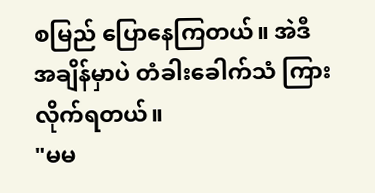စမြည် ပြောနေကြတယ်။ အဲဒီအချိန်မှာပဲ တံခါးခေါက်သံ ကြားလိုက်ရတယ်။
"မမ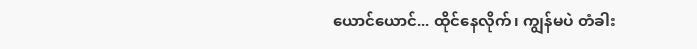ယောင်ယောင်... ထိုင်နေလိုက်၊ ကျွန်မပဲ တံခါး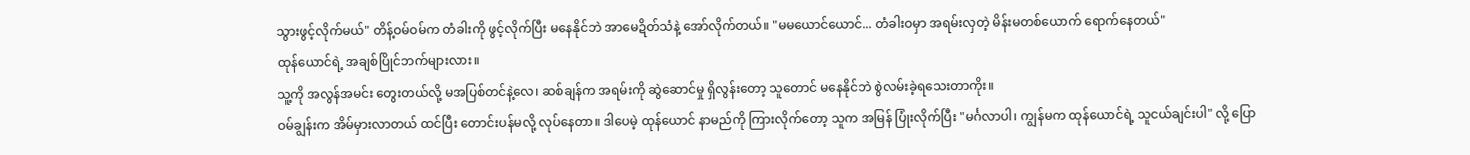သွားဖွင့်လိုက်မယ်" တိန့်ဝမ်ဝမ်က တံခါးကို ဖွင့်လိုက်ပြီး မနေနိုင်ဘဲ အာမေဍိတ်သံနဲ့ အော်လိုက်တယ်။ "မမယောင်ယောင်... တံခါးဝမှာ အရမ်းလှတဲ့ မိန်းမတစ်ယောက် ရောက်နေတယ်"
ထုန်ယောင်ရဲ့ အချစ်ပြိုင်ဘက်များလား။
သူ့ကို အလွန်အမင်း တွေးတယ်လို့ မအပြစ်တင်နဲ့လေ၊ ဆစ်ချန်က အရမ်းကို ဆွဲဆောင်မှု ရှိလွန်းတော့ သူတောင် မနေနိုင်ဘဲ စွဲလမ်းခဲ့ရသေးတာကိုး။
ဝမ်ချွန်းက အိမ်မှားလာတယ် ထင်ပြီး တောင်းပန်မလို့ လုပ်နေတာ။ ဒါပေမဲ့ ထုန်ယောင် နာမည်ကို ကြားလိုက်တော့ သူက အမြန် ပြုံးလိုက်ပြီး "မင်္ဂလာပါ၊ ကျွန်မက ထုန်ယောင်ရဲ့ သူငယ်ချင်းပါ" လို့ ပြော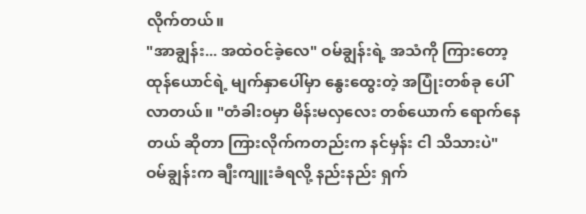လိုက်တယ်။
"အာချွန်း... အထဲဝင်ခဲ့လေ" ဝမ်ချွန်းရဲ့ အသံကို ကြားတော့ ထုန်ယောင်ရဲ့ မျက်နှာပေါ်မှာ နွေးထွေးတဲ့ အပြုံးတစ်ခု ပေါ်လာတယ်။ "တံခါးဝမှာ မိန်းမလှလေး တစ်ယောက် ရောက်နေတယ် ဆိုတာ ကြားလိုက်ကတည်းက နင်မှန်း ငါ သိသားပဲ"
ဝမ်ချွန်းက ချီးကျူးခံရလို့ နည်းနည်း ရှက်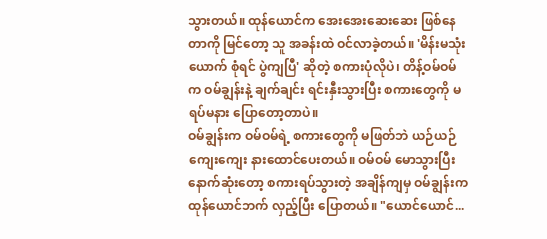သွားတယ်။ ထုန်ယောင်က အေးအေးဆေးဆေး ဖြစ်နေတာကို မြင်တော့ သူ အခန်းထဲ ဝင်လာခဲ့တယ်။ 'မိန်းမသုံးယောက် စုံရင် ပွဲကျပြီ' ဆိုတဲ့ စကားပုံလိုပဲ၊ တိန့်ဝမ်ဝမ်က ဝမ်ချွန်းနဲ့ ချက်ချင်း ရင်းနှီးသွားပြီး စကားတွေကို မရပ်မနား ပြောတော့တာပဲ။
ဝမ်ချွန်းက ဝမ်ဝမ်ရဲ့ စကားတွေကို မဖြတ်ဘဲ ယဉ်ယဉ်ကျေးကျေး နားထောင်ပေးတယ်။ ဝမ်ဝမ် မောသွားပြီး နောက်ဆုံးတော့ စကားရပ်သွားတဲ့ အချိန်ကျမှ ဝမ်ချွန်းက ထုန်ယောင်ဘက် လှည့်ပြီး ပြောတယ်။ "ယောင်ယောင်...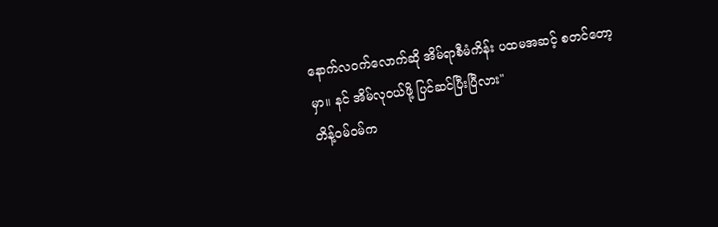နောက်လဝက်လောက်ဆို အိမ်ရာစီမံကိန်း ပထမအဆင့် စတင်တော့မှာ။ နင် အိမ်လုဝယ်ဖို့ ပြင်ဆင်ပြီးပြီလား"
တိန့်ဝမ်ဝမ်က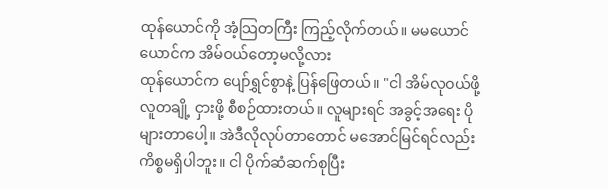ထုန်ယောင်ကို အံ့သြတကြီး ကြည့်လိုက်တယ်။ မမယောင်ယောင်က အိမ်ဝယ်တော့မလို့လား
ထုန်ယောင်က ပျော်ရွှင်စွာနဲ့ ပြန်ဖြေတယ်။ "ငါ အိမ်လုဝယ်ဖို့ လူတချို့ ငှားဖို့ စီစဉ်ထားတယ်။ လူများရင် အခွင့်အရေး ပိုများတာပေါ့။ အဲဒီလိုလုပ်တာတောင် မအောင်မြင်ရင်လည်း ကိစ္စမရှိပါဘူး။ ငါ ပိုက်ဆံဆက်စုပြီး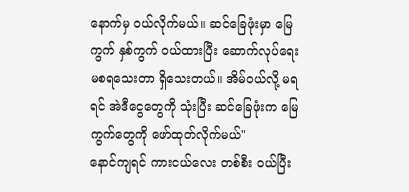နောက်မှ ဝယ်လိုက်မယ်။ ဆင်ခြေဖုံးမှာ မြေကွက် နှစ်ကွက် ဝယ်ထားပြီး ဆောက်လုပ်ရေး မစရသေးတာ ရှိသေးတယ်။ အိမ်ဝယ်လို့ မရရင် အဲဒီငွေတွေကို သုံးပြီး ဆင်ခြေဖုံးက မြေကွက်တွေကို ဖော်ထုတ်လိုက်မယ်"
နောင်ကျရင် ကားငယ်လေး တစ်စီး ဝယ်ပြီး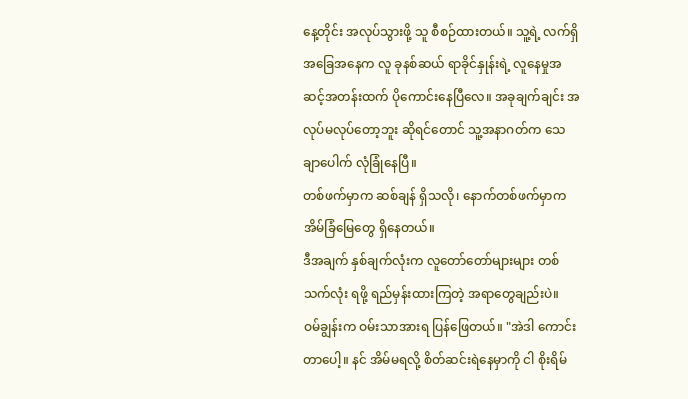နေ့တိုင်း အလုပ်သွားဖို့ သူ စီစဉ်ထားတယ်။ သူ့ရဲ့ လက်ရှိ အခြေအနေက လူ ခုနစ်ဆယ် ရာခိုင်နှုန်းရဲ့ လူနေမှုအဆင့်အတန်းထက် ပိုကောင်းနေပြီလေ။ အခုချက်ချင်း အလုပ်မလုပ်တော့ဘူး ဆိုရင်တောင် သူ့အနာဂတ်က သေချာပေါက် လုံခြုံနေပြီ။
တစ်ဖက်မှာက ဆစ်ချန် ရှိသလို၊ နောက်တစ်ဖက်မှာက အိမ်ခြံမြေတွေ ရှိနေတယ်။
ဒီအချက် နှစ်ချက်လုံးက လူတော်တော်များများ တစ်သက်လုံး ရဖို့ ရည်မှန်းထားကြတဲ့ အရာတွေချည်းပဲ။
ဝမ်ချွန်းက ဝမ်းသာအားရ ပြန်ဖြေတယ်။ "အဲဒါ ကောင်းတာပေါ့။ နင် အိမ်မရလို့ စိတ်ဆင်းရဲနေမှာကို ငါ စိုးရိမ်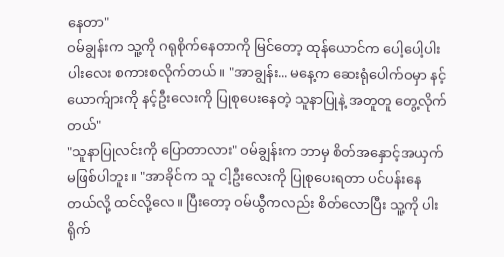နေတာ"
ဝမ်ချွန်းက သူ့ကို ဂရုစိုက်နေတာကို မြင်တော့ ထုန်ယောင်က ပေါ့ပေါ့ပါးပါးလေး စကားစလိုက်တယ်။ "အာချွန်း... မနေ့က ဆေးရုံပေါက်ဝမှာ နင့်ယောက်ျားကို နင့်ဦးလေးကို ပြုစုပေးနေတဲ့ သူနာပြုနဲ့ အတူတူ တွေ့လိုက်တယ်"
"သူနာပြုလင်းကို ပြောတာလား" ဝမ်ချွန်းက ဘာမှ စိတ်အနှောင့်အယှက် မဖြစ်ပါဘူး။ "အာခိုင်က သူ ငါ့ဦးလေးကို ပြုစုပေးရတာ ပင်ပန်းနေတယ်လို့ ထင်လို့လေ။ ပြီးတော့ ဝမ်ယွီကလည်း စိတ်လောပြီး သူ့ကို ပါးရိုက်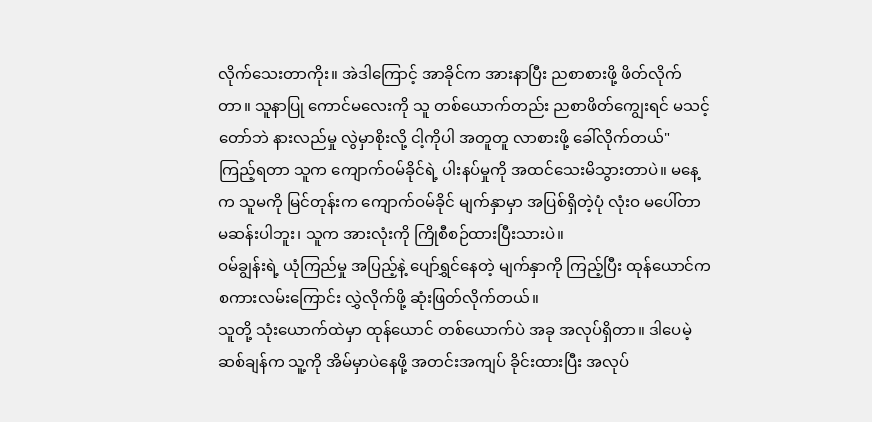လိုက်သေးတာကိုး။ အဲဒါကြောင့် အာခိုင်က အားနာပြီး ညစာစားဖို့ ဖိတ်လိုက်တာ။ သူနာပြု ကောင်မလေးကို သူ တစ်ယောက်တည်း ညစာဖိတ်ကျွေးရင် မသင့်တော်ဘဲ နားလည်မှု လွဲမှာစိုးလို့ ငါ့ကိုပါ အတူတူ လာစားဖို့ ခေါ်လိုက်တယ်"
ကြည့်ရတာ သူက ကျောက်ဝမ်ခိုင်ရဲ့ ပါးနပ်မှုကို အထင်သေးမိသွားတာပဲ။ မနေ့က သူမကို မြင်တုန်းက ကျောက်ဝမ်ခိုင် မျက်နှာမှာ အပြစ်ရှိတဲ့ပုံ လုံးဝ မပေါ်တာ မဆန်းပါဘူး၊ သူက အားလုံးကို ကြိုစီစဉ်ထားပြီးသားပဲ။
ဝမ်ချွန်းရဲ့ ယုံကြည်မှု အပြည့်နဲ့ ပျော်ရွှင်နေတဲ့ မျက်နှာကို ကြည့်ပြီး ထုန်ယောင်က စကားလမ်းကြောင်း လွှဲလိုက်ဖို့ ဆုံးဖြတ်လိုက်တယ်။
သူတို့ သုံးယောက်ထဲမှာ ထုန်ယောင် တစ်ယောက်ပဲ အခု အလုပ်ရှိတာ။ ဒါပေမဲ့ ဆစ်ချန်က သူ့ကို အိမ်မှာပဲနေဖို့ အတင်းအကျပ် ခိုင်းထားပြီး အလုပ်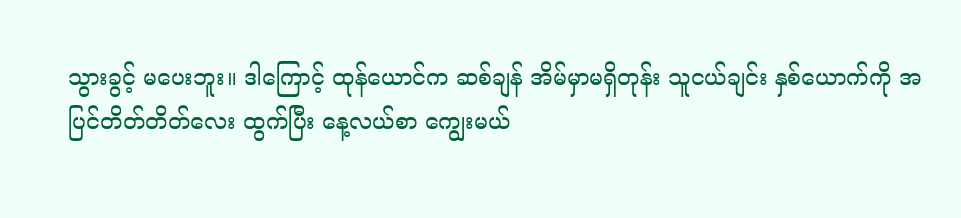သွားခွင့် မပေးဘူး။ ဒါကြောင့် ထုန်ယောင်က ဆစ်ချန် အိမ်မှာမရှိတုန်း သူငယ်ချင်း နှစ်ယောက်ကို အပြင်တိတ်တိတ်လေး ထွက်ပြီး နေ့လယ်စာ ကျွေးမယ်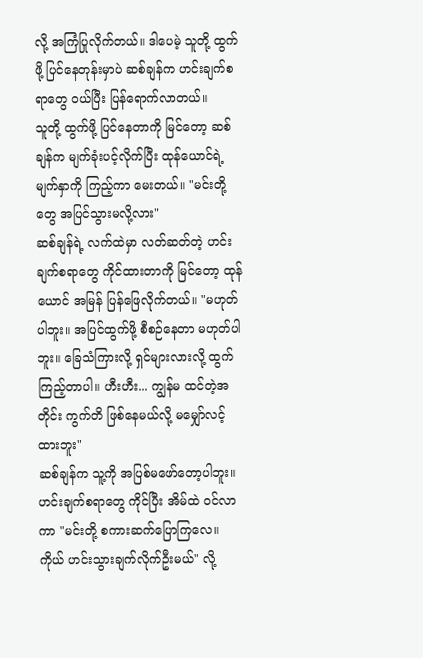လို့ အကြံပြုလိုက်တယ်။ ဒါပေမဲ့ သူတို့ ထွက်ဖို့ ပြင်နေတုန်းမှာပဲ ဆစ်ချန်က ဟင်းချက်စရာတွေ ဝယ်ပြီး ပြန်ရောက်လာတယ်။
သူတို့ ထွက်ဖို့ ပြင်နေတာကို မြင်တော့ ဆစ်ချန်က မျက်ခုံးပင့်လိုက်ပြီး ထုန်ယောင်ရဲ့ မျက်နှာကို ကြည့်ကာ မေးတယ်။ "မင်းတို့တွေ အပြင်သွားမလို့လား"
ဆစ်ချန်ရဲ့ လက်ထဲမှာ လတ်ဆတ်တဲ့ ဟင်းချက်စရာတွေ ကိုင်ထားတာကို မြင်တော့ ထုန်ယောင် အမြန် ပြန်ဖြေလိုက်တယ်။ "မဟုတ်ပါဘူး။ အပြင်ထွက်ဖို့ စီစဉ်နေတာ မဟုတ်ပါဘူး။ ခြေသံကြားလို့ ရှင်များလားလို့ ထွက်ကြည့်တာပါ။ ဟီးဟီး... ကျွန်မ ထင်တဲ့အတိုင်း ကွက်တိ ဖြစ်နေမယ်လို့ မမျှော်လင့်ထားဘူး"
ဆစ်ချန်က သူ့ကို အပြစ်မဖော်တော့ပါဘူး။ ဟင်းချက်စရာတွေ ကိုင်ပြီး အိမ်ထဲ ဝင်လာကာ "မင်းတို့ စကားဆက်ပြောကြလေ။ ကိုယ် ဟင်းသွားချက်လိုက်ဦးမယ်" လို့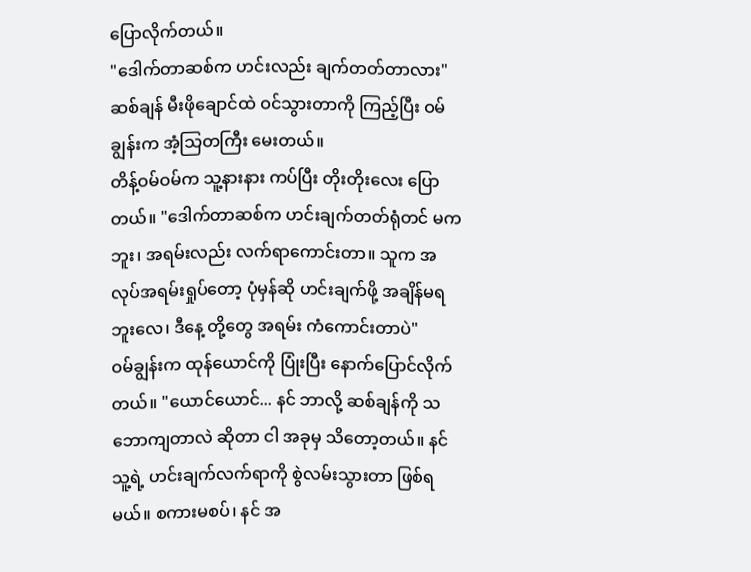ပြောလိုက်တယ်။
"ဒေါက်တာဆစ်က ဟင်းလည်း ချက်တတ်တာလား" ဆစ်ချန် မီးဖိုချောင်ထဲ ဝင်သွားတာကို ကြည့်ပြီး ဝမ်ချွန်းက အံ့သြတကြီး မေးတယ်။
တိန့်ဝမ်ဝမ်က သူ့နားနား ကပ်ပြီး တိုးတိုးလေး ပြောတယ်။ "ဒေါက်တာဆစ်က ဟင်းချက်တတ်ရုံတင် မကဘူး၊ အရမ်းလည်း လက်ရာကောင်းတာ။ သူက အလုပ်အရမ်းရှုပ်တော့ ပုံမှန်ဆို ဟင်းချက်ဖို့ အချိန်မရဘူးလေ၊ ဒီနေ့ တို့တွေ အရမ်း ကံကောင်းတာပဲ"
ဝမ်ချွန်းက ထုန်ယောင်ကို ပြုံးပြီး နောက်ပြောင်လိုက်တယ်။ "ယောင်ယောင်... နင် ဘာလို့ ဆစ်ချန်ကို သဘောကျတာလဲ ဆိုတာ ငါ အခုမှ သိတော့တယ်။ နင် သူ့ရဲ့ ဟင်းချက်လက်ရာကို စွဲလမ်းသွားတာ ဖြစ်ရမယ်။ စကားမစပ်၊ နင် အ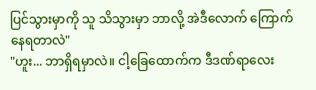ပြင်သွားမှာကို သူ သိသွားမှာ ဘာလို့ အဲဒီလောက် ကြောက်နေရတာလဲ"
"ဟူး... ဘာရှိရမှာလဲ။ ငါ့ခြေထောက်က ဒီဒဏ်ရာလေး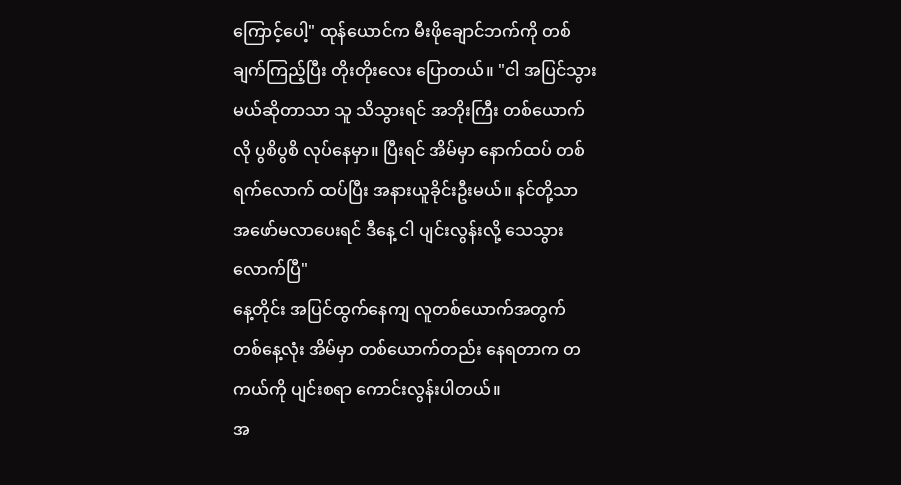ကြောင့်ပေါ့" ထုန်ယောင်က မီးဖိုချောင်ဘက်ကို တစ်ချက်ကြည့်ပြီး တိုးတိုးလေး ပြောတယ်။ "ငါ အပြင်သွားမယ်ဆိုတာသာ သူ သိသွားရင် အဘိုးကြီး တစ်ယောက်လို ပွစိပွစိ လုပ်နေမှာ။ ပြီးရင် အိမ်မှာ နောက်ထပ် တစ်ရက်လောက် ထပ်ပြီး အနားယူခိုင်းဦးမယ်။ နင်တို့သာ အဖော်မလာပေးရင် ဒီနေ့ ငါ ပျင်းလွန်းလို့ သေသွားလောက်ပြီ"
နေ့တိုင်း အပြင်ထွက်နေကျ လူတစ်ယောက်အတွက် တစ်နေ့လုံး အိမ်မှာ တစ်ယောက်တည်း နေရတာက တကယ်ကို ပျင်းစရာ ကောင်းလွန်းပါတယ်။
အ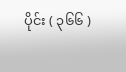ပိုင်း ( ၃၆၆ )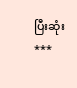ပြီးဆုံး
***